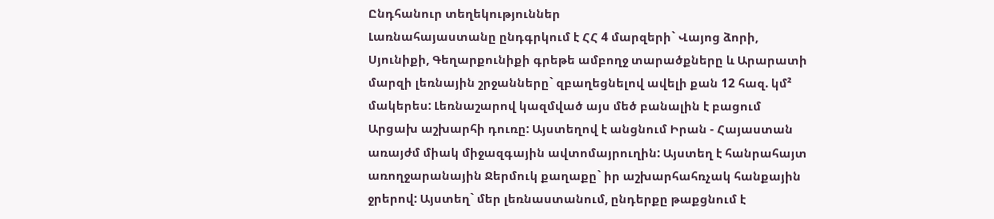Ընդհանուր տեղեկություններ
Լառնահայաստանը ընդգրկում է ՀՀ 4 մարզերի` Վայոց ձորի, Սյունիքի, Գեղարքունիքի գրեթե ամբողջ տարածքները և Արարատի մարզի լեռնային շրջանները` զբաղեցնելով ավելի քան 12 հազ. կմ² մակերես: Լեռնաշարով կազմված այս մեծ բանալին է բացում Արցախ աշխարհի դուռը: Այստեղով է անցնում Իրան - Հայաստան առայժմ միակ միջազգային ավտոմայրուղին: Այստեղ է հանրահայտ առողջարանային Ջերմուկ քաղաքը` իր աշխարհահռչակ հանքային ջրերով: Այստեղ` մեր լեռնաստանում, ընդերքը թաքցնում է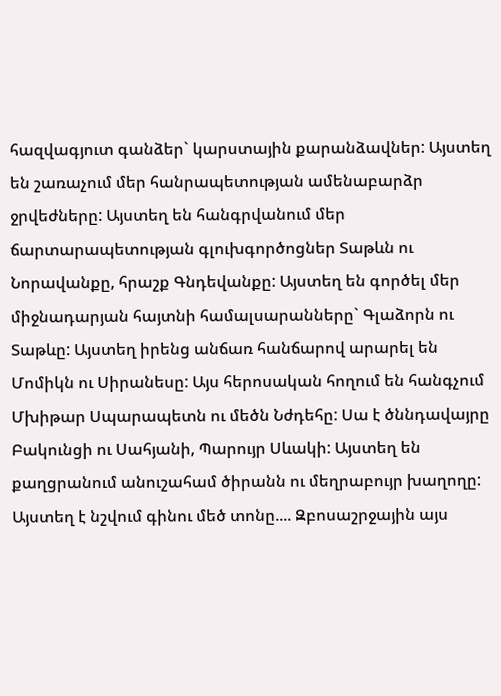հազվագյուտ գանձեր` կարստային քարանձավներ: Այստեղ են շառաչում մեր հանրապետության ամենաբարձր ջրվեժները: Այստեղ են հանգրվանում մեր ճարտարապետության գլուխգործոցներ Տաթևն ու Նորավանքը, հրաշք Գնդեվանքը: Այստեղ են գործել մեր միջնադարյան հայտնի համալսարանները` Գլաձորն ու Տաթևը: Այստեղ իրենց անճառ հանճարով արարել են Մոմիկն ու Սիրանեսը: Այս հերոսական հողում են հանգչում Մխիթար Սպարապետն ու մեծն Նժդեհը: Սա է ծննդավայրը Բակունցի ու Սահյանի, Պարույր Սևակի: Այստեղ են քաղցրանում անուշահամ ծիրանն ու մեղրաբույր խաղողը: Այստեղ է նշվում գինու մեծ տոնը.... Զբոսաշրջային այս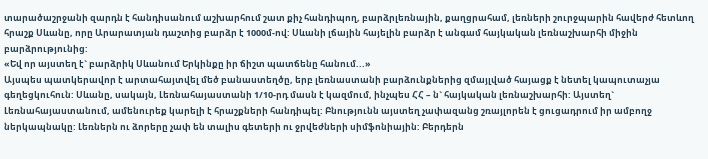տարածաշրջանի զարդն է հանդիսանում աշխարհում շատ քիչ հանդիպող, բարձրլեռնային, քաղցրահամ, լեռների շուրջպարին հավերժ հետևող հրաշք Սևանը, որը Արարատյան դաշտից բարձր է 1000մ-ով: Սևանի լճային հայելին բարձր է անգամ հայկական լեռնաշխարհի միջին բարձրությունից:
«Եվ որ այստեղ է` բարձրիկ Սևանում Երկինքը իր ճիշտ պատճենը հանում...»
Այսպես պատկերավոր է արտահայտվել մեծ բանաստեղծը, երբ լեռնաստանի բարձունքներից զմայլված հայացք է նետել կապուտաչյա գեղեցկուհուն: Սևանը, սակայն, Լեռնահայաստանի 1/10-րդ մասն է կազմում, ինչպես ՀՀ – ն` հայկական լեռնաշխարհի: Այստեղ` Լեռնահայաստանում, ամենուրեք կարելի է հրաշքների հանդիպել: Բնությունն այստեղ չափազանց շռայլորեն է ցուցադրում իր ամբողջ ներկապնակը: Լեռներն ու ձորերը չափ են տալիս գետերի ու ջրվեժների սիմֆոնիային: Բերդերն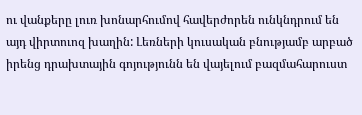ու վանքերը լուռ խոնարհումով հավերժորեն ունկնդրում են այդ վիրտուոզ խաղին: Լեռների կուսական բնությամբ արբած իրենց դրախտային գոյությունն են վայելում բազմահարուստ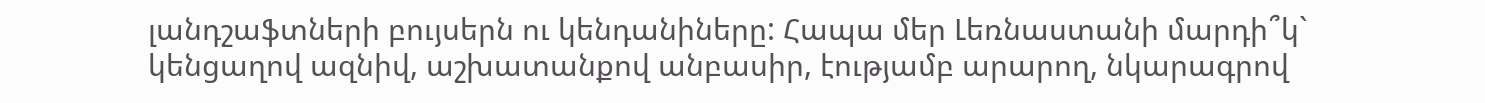լանդշաֆտների բույսերն ու կենդանիները: Հապա մեր Լեռնաստանի մարդի՞կ` կենցաղով ազնիվ, աշխատանքով անբասիր, էությամբ արարող, նկարագրով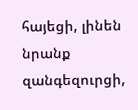հայեցի, լինեն նրանք զանգեզուրցի,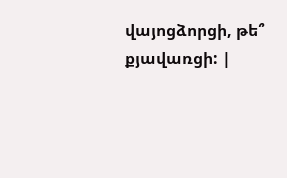վայոցձորցի, թե՞ քյավառցի: |